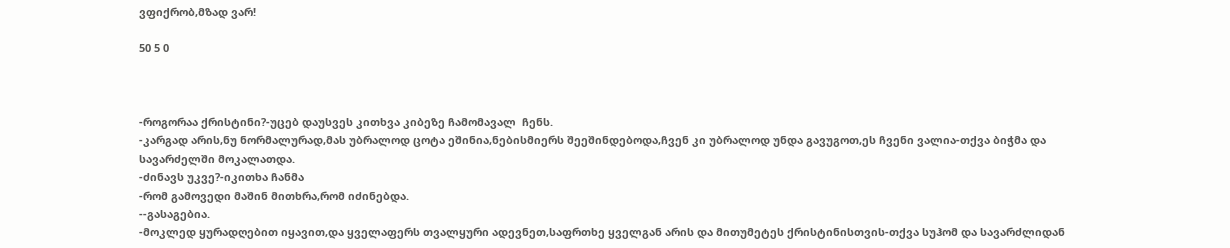ვფიქრობ,მზად ვარ!

50 5 0



-როგორაა ქრისტინი?-უცებ დაუსვეს კითხვა კიბეზე ჩამომავალ  ჩენს.
-კარგად არის,ნუ ნორმალურად,მას უბრალოდ ცოტა ეშინია,ნებისმიერს შეეშინდებოდა,ჩვენ კი უბრალოდ უნდა გავუგოთ,ეს ჩვენი ვალია-თქვა ბიჭმა და სავარძელში მოკალათდა.
-ძინავს უკვე?-იკითხა ჩანმა
-რომ გამოვედი მაშინ მითხრა,რომ იძინებდა.
--გასაგებია.
-მოკლედ ყურადღებით იყავით,და ყველაფერს თვალყური ადევნეთ,საფრთხე ყველგან არის და მითუმეტეს ქრისტინისთვის-თქვა სუჰომ და სავარძლიდან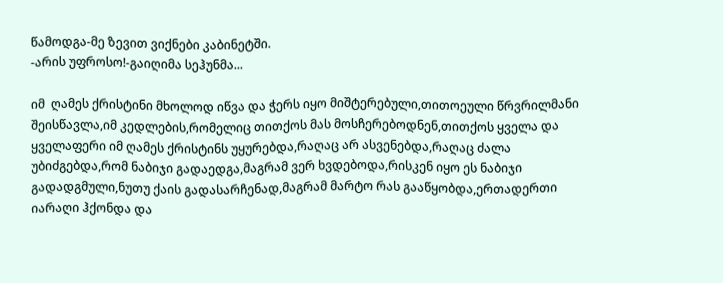წამოდგა-მე ზევით ვიქნები კაბინეტში.
-არის უფროსო!-გაიღიმა სეჰუნმა...

იმ  ღამეს ქრისტინი მხოლოდ იწვა და ჭერს იყო მიშტერებული,თითოეული წრვრილმანი შეისწავლა,იმ კედლების,რომელიც თითქოს მას მოსჩერებოდნენ,თითქოს ყველა და ყველაფერი იმ ღამეს ქრისტინს უყურებდა,რაღაც არ ასვენებდა,რაღაც ძალა უბიძგებდა,რომ ნაბიჯი გადაედგა,მაგრამ ვერ ხვდებოდა,რისკენ იყო ეს ნაბიჯი გადადგმული,ნუთუ ქაის გადასარჩენად,მაგრამ მარტო რას გააწყობდა,ერთადერთი იარაღი ჰქონდა და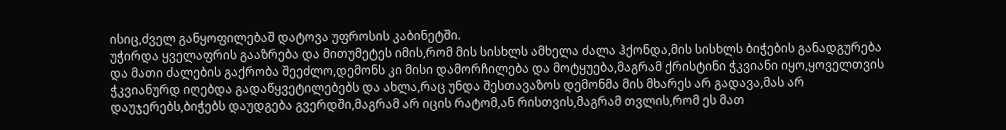ისიც,ძველ განყოფილებაშ დატოვა უფროსის კაბინეტში.
უჭირდა ყველაფრის გააზრება და მითუმეტეს იმის,რომ მის სისხლს ამხელა ძალა ჰქონდა,მის სისხლს ბიჭების განადგურება და მათი ძალების გაქრობა შეეძლო,დემონს კი მისი დამორჩილება და მოტყუება,მაგრამ ქრისტინი ჭკვიანი იყო,ყოველთვის ჭკვიანურდ იღებდა გადაწყვეტილებებს და ახლა,რაც უნდა შესთავაზოს დემონმა მის მხარეს არ გადავა,მას არ დაუჯერებს,ბიჭებს დაუდგება გვერდში,მაგრამ არ იცის რატომ,ან რისთვის,მაგრამ თვლის,რომ ეს მათ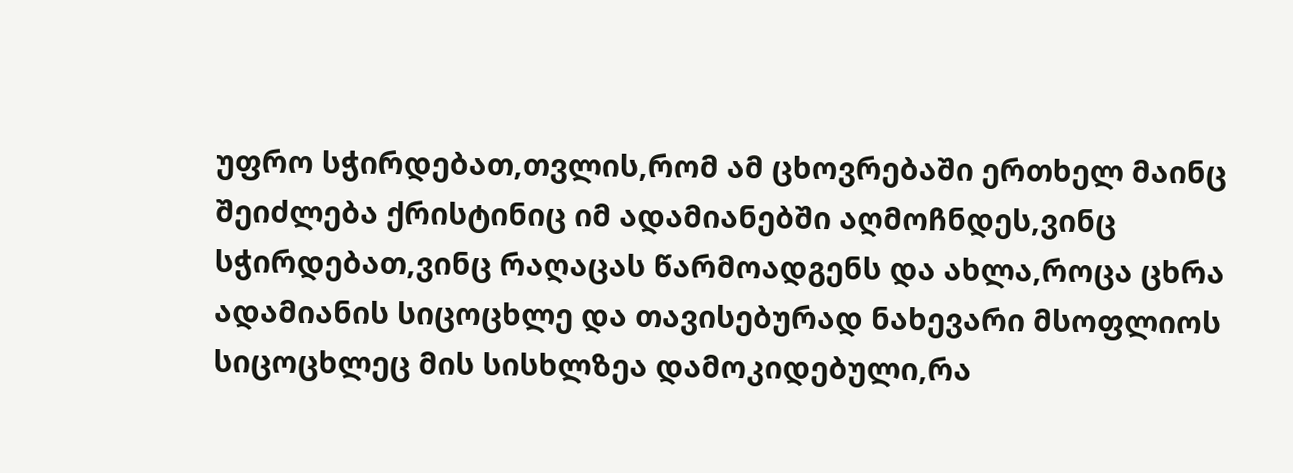უფრო სჭირდებათ,თვლის,რომ ამ ცხოვრებაში ერთხელ მაინც შეიძლება ქრისტინიც იმ ადამიანებში აღმოჩნდეს,ვინც სჭირდებათ,ვინც რაღაცას წარმოადგენს და ახლა,როცა ცხრა ადამიანის სიცოცხლე და თავისებურად ნახევარი მსოფლიოს სიცოცხლეც მის სისხლზეა დამოკიდებული,რა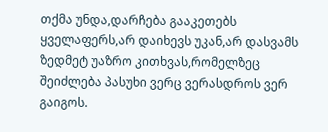თქმა უნდა,დარჩება გააკეთებს ყველაფერს,არ დაიხევს უკან,არ დასვამს ზედმეტ უაზრო კითხვას,რომელზეც შეიძლება პასუხი ვერც ვერასდროს ვერ გაიგოს.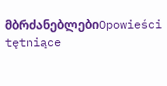მბრძანებლებიOpowieści tętniące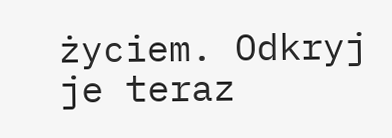życiem. Odkryj je teraz